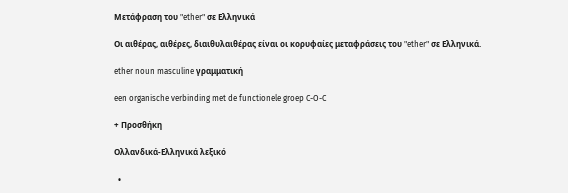Μετάφραση του "ether" σε Ελληνικά

Οι αιθέρας, αιθέρες, διαιθυλαιθέρας είναι οι κορυφαίες μεταφράσεις του "ether" σε Ελληνικά.

ether noun masculine γραμματική

een organische verbinding met de functionele groep C-O-C

+ Προσθήκη

Ολλανδικά-Ελληνικά λεξικό

  •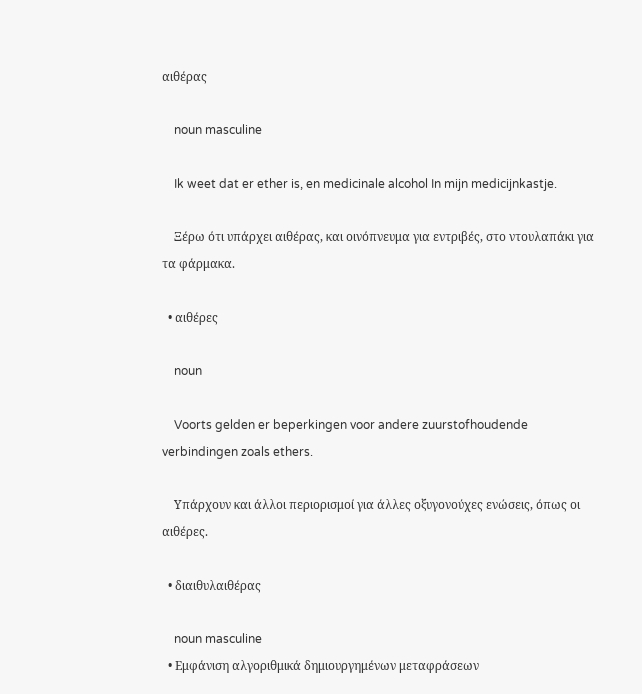αιθέρας

    noun masculine

    Ik weet dat er ether is, en medicinale alcohol In mijn medicijnkastje.

    Ξέρω ότι υπάρχει αιθέρας, και οινόπνευμα για εντριβές, στο ντουλαπάκι για τα φάρμακα.

  • αιθέρες

    noun

    Voorts gelden er beperkingen voor andere zuurstofhoudende verbindingen zoals ethers.

    Υπάρχουν και άλλοι περιορισμοί για άλλες οξυγονούχες ενώσεις, όπως οι αιθέρες.

  • διαιθυλαιθέρας

    noun masculine
  • Εμφάνιση αλγοριθμικά δημιουργημένων μεταφράσεων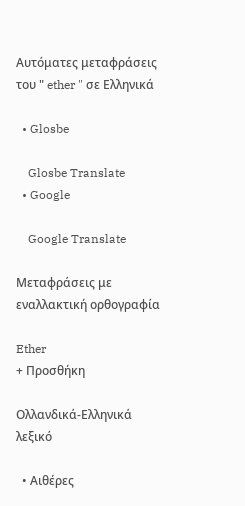Αυτόματες μεταφράσεις του " ether " σε Ελληνικά

  • Glosbe

    Glosbe Translate
  • Google

    Google Translate

Μεταφράσεις με εναλλακτική ορθογραφία

Ether
+ Προσθήκη

Ολλανδικά-Ελληνικά λεξικό

  • Αιθέρες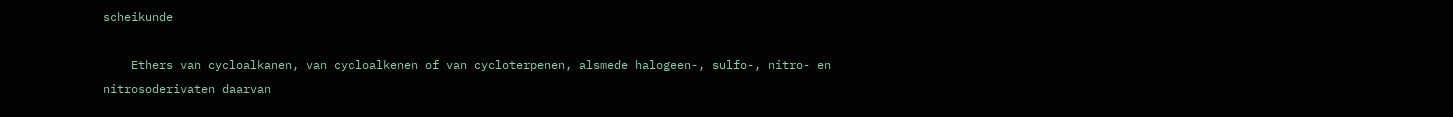scheikunde

    Ethers van cycloalkanen, van cycloalkenen of van cycloterpenen, alsmede halogeen-, sulfo-, nitro- en nitrosoderivaten daarvan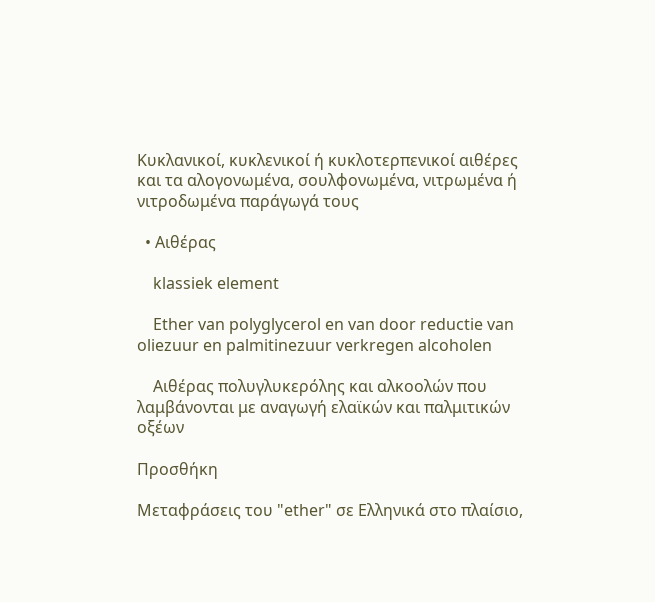Κυκλανικοί, κυκλενικοί ή κυκλοτερπενικοί αιθέρες και τα αλογονωμένα, σουλφονωμένα, νιτρωμένα ή νιτροδωμένα παράγωγά τους

  • Αιθέρας

    klassiek element

    Ether van polyglycerol en van door reductie van oliezuur en palmitinezuur verkregen alcoholen

    Αιθέρας πολυγλυκερόλης και αλκοολών που λαμβάνονται με αναγωγή ελαϊκών και παλμιτικών οξέων

Προσθήκη

Μεταφράσεις του "ether" σε Ελληνικά στο πλαίσιο,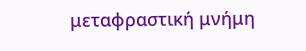μεταφραστική μνήμη